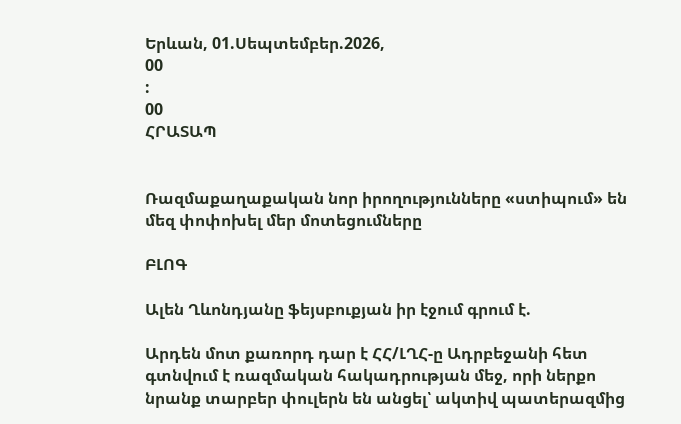Երևան, 01.Սեպտեմբեր.2026,
00
:
00
ՀՐԱՏԱՊ


Ռազմաքաղաքական նոր իրողությունները «ստիպում» են մեզ փոփոխել մեր մոտեցումները

ԲԼՈԳ

Ալեն Ղևոնդյանը ֆեյսբուքյան իր էջում գրում է.

Արդեն մոտ քառորդ դար է ՀՀ/ԼՂՀ-ը Ադրբեջանի հետ գտնվում է ռազմական հակադրության մեջ, որի ներքո նրանք տարբեր փուլերն են անցել՝ ակտիվ պատերազմից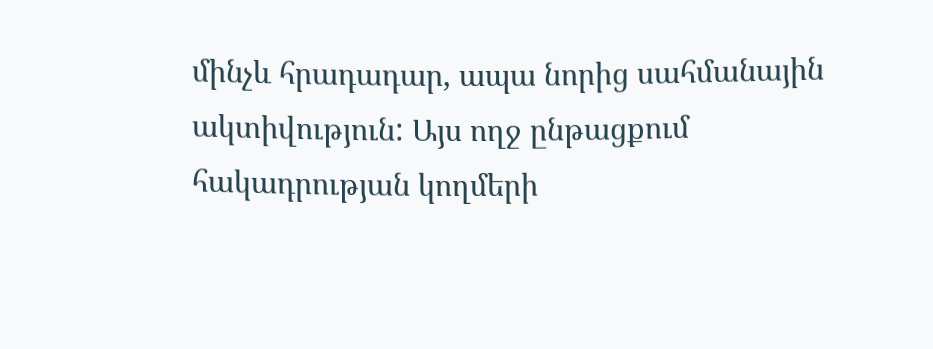մինչև հրադադար, ապա նորից սահմանային ակտիվություն: Այս ողջ ընթացքում հակադրության կողմերի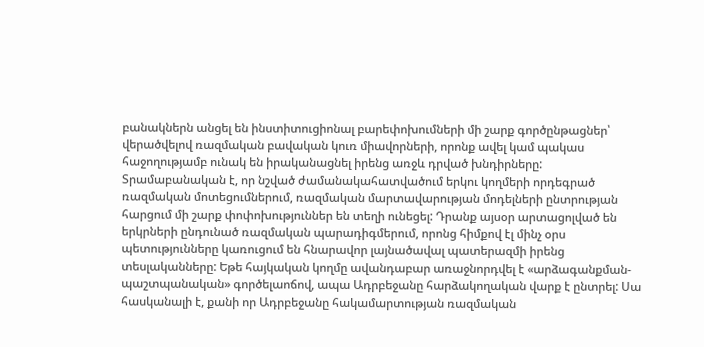բանակներն անցել են ինստիտուցիոնալ բարեփոխումների մի շարք գործընթացներ՝ վերածվելով ռազմական բավական կուռ միավորների, որոնք ավել կամ պակաս հաջողությամբ ունակ են իրականացնել իրենց առջև դրված խնդիրները:
Տրամաբանական է, որ նշված ժամանակահատվածում երկու կողմերի որդեգրած ռազմական մոտեցումներում, ռազմական մարտավարության մոդելների ընտրության հարցում մի շարք փոփոխություններ են տեղի ունեցել: Դրանք այսօր արտացոլված են երկրների ընդունած ռազմական պարադիգմերում, որոնց հիմքով էլ մինչ օրս պետությունները կառուցում են հնարավոր լայնածավալ պատերազմի իրենց տեսլականները: Եթե հայկական կողմը ավանդաբար առաջնորդվել է «արձագանքման-պաշտպանական» գործելաոճով, ապա Ադրբեջանը հարձակողական վարք է ընտրել: Սա հասկանալի է, քանի որ Ադրբեջանը հակամարտության ռազմական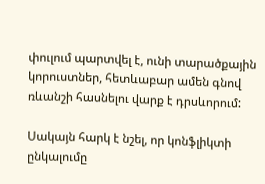փուլում պարտվել է, ունի տարածքային կորուստներ, հետևաբար ամեն գնով ռևանշի հասնելու վարք է դրսևորում:

Սակայն հարկ է նշել, որ կոնֆլիկտի ընկալումը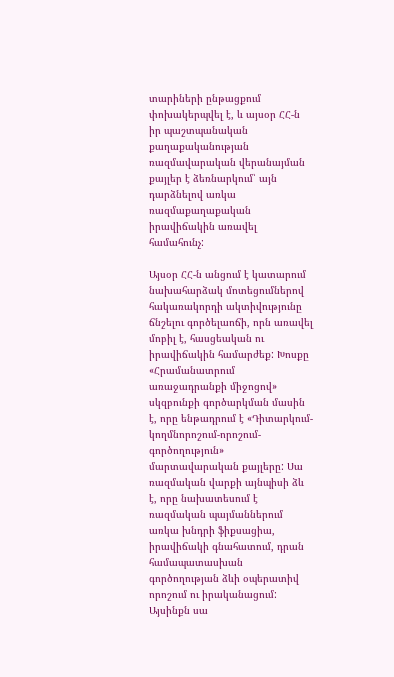տարիների ընթացքում փոխակերպվել է, և այսօր ՀՀ-ն իր պաշտպանական քաղաքականության ռազմավարական վերանայման քայլեր է ձեռնարկում՝ այն դարձնելով առկա ռազմաքաղաքական իրավիճակին առավել համահունչ:

Այսօր ՀՀ-ն անցում է կատարում նախահարձակ մոտեցումներով հակառակորդի ակտիվությունը ճնշելու գործելաոճի, որն առավել մոբիլ է, հասցեական ու իրավիճակին համարժեք: Խոսքը «Հրամանատրում առաջադրանքի միջոցով» սկզբունքի գործարկման մասին է, որը ենթադրում է «Դիտարկում-կողմնորոշում-որոշում-գործողություն» մարտավարական քայլերը: Սա ռազմական վարքի այնպիսի ձև է, որը նախատեսում է ռազմական պայմաններում առկա խնդրի ֆիքսացիա, իրավիճակի գնահատում, դրան համապատասխան գործողության ձևի օպերատիվ որոշում ու իրականացում: Այսինքն սա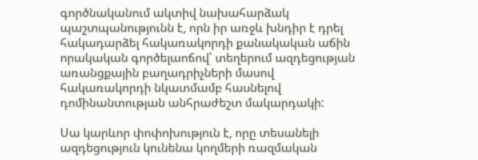գործնականում ակտիվ նախահարձակ պաշտպանությունն է, որն իր առջև խնդիր է դրել հակադարձել հակառակորդի քանակական աճին որակական գործելաոճով՝ տեղերում ազդեցության առանցքային բաղադրիչների մասով հակառակորդի նկատմամբ հասնելով դոմինանտության անհրաժեշտ մակարդակի:

Սա կարևոր փոփոխություն է, որը տեսանելի ազդեցություն կունենա կողմերի ռազմական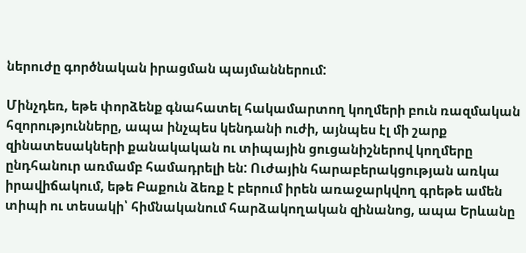ներուժը գործնական իրացման պայմաններում:

Մինչդեռ, եթե փորձենք գնահատել հակամարտող կողմերի բուն ռազմական հզորությունները, ապա ինչպես կենդանի ուժի, այնպես էլ մի շարք զինատեսակների քանակական ու տիպային ցուցանիշներով կողմերը ընդհանուր առմամբ համադրելի են: Ուժային հարաբերակցության առկա իրավիճակում, եթե Բաքուն ձեռք է բերում իրեն առաջարկվող գրեթե ամեն տիպի ու տեսակի՝ հիմնականում հարձակողական զինանոց, ապա Երևանը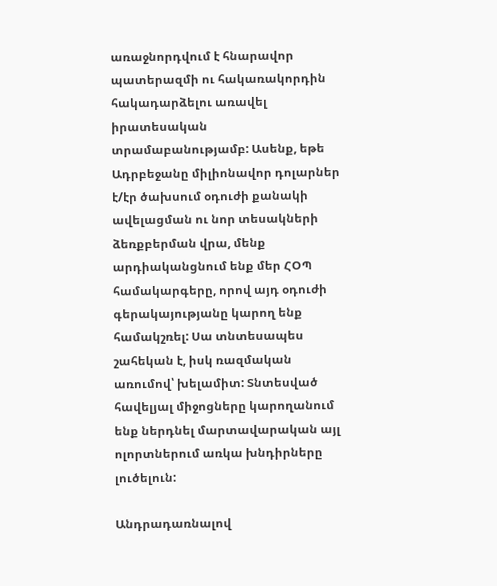առաջնորդվում է հնարավոր պատերազմի ու հակառակորդին հակադարձելու առավել իրատեսական տրամաբանությամբ: Ասենք, եթե Ադրբեջանը միլիոնավոր դոլարներ է/էր ծախսում օդուժի քանակի ավելացման ու նոր տեսակների ձեռքբերման վրա, մենք արդիականցնում ենք մեր ՀՕՊ համակարգերը, որով այդ օդուժի գերակայությանը կարող ենք համակշռել: Սա տնտեսապես շահեկան է, իսկ ռազմական առումով՝ խելամիտ: Տնտեսված հավելյալ միջոցները կարողանում ենք ներդնել մարտավարական այլ ոլորտներում առկա խնդիրները լուծելուն:

Անդրադառնալով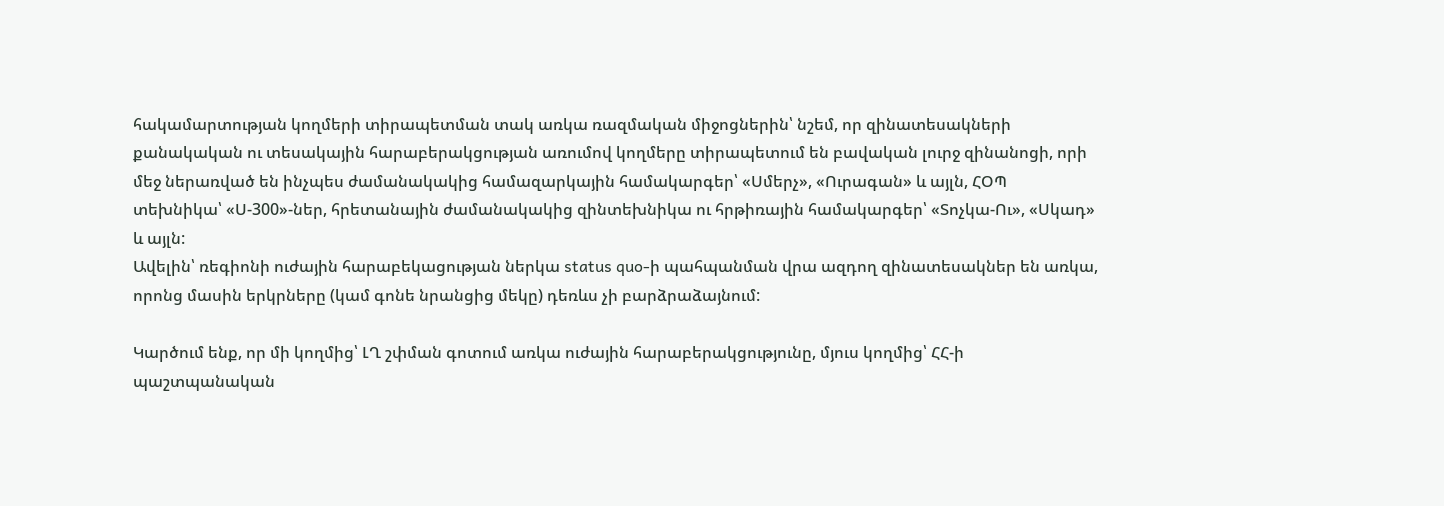հակամարտության կողմերի տիրապետման տակ առկա ռազմական միջոցներին՝ նշեմ, որ զինատեսակների քանակական ու տեսակային հարաբերակցության առումով կողմերը տիրապետում են բավական լուրջ զինանոցի, որի մեջ ներառված են ինչպես ժամանակակից համազարկային համակարգեր՝ «Սմերչ», «Ուրագան» և այլն, ՀՕՊ տեխնիկա՝ «Ս-300»-ներ, հրետանային ժամանակակից զինտեխնիկա ու հրթիռային համակարգեր՝ «Տոչկա-Ու», «Սկադ» և այլն:
Ավելին՝ ռեգիոնի ուժային հարաբեկացության ներկա status quo-ի պահպանման վրա ազդող զինատեսակներ են առկա, որոնց մասին երկրները (կամ գոնե նրանցից մեկը) դեռևս չի բարձրաձայնում:

Կարծում ենք, որ մի կողմից՝ ԼՂ շփման գոտում առկա ուժային հարաբերակցությունը, մյուս կողմից՝ ՀՀ-ի պաշտպանական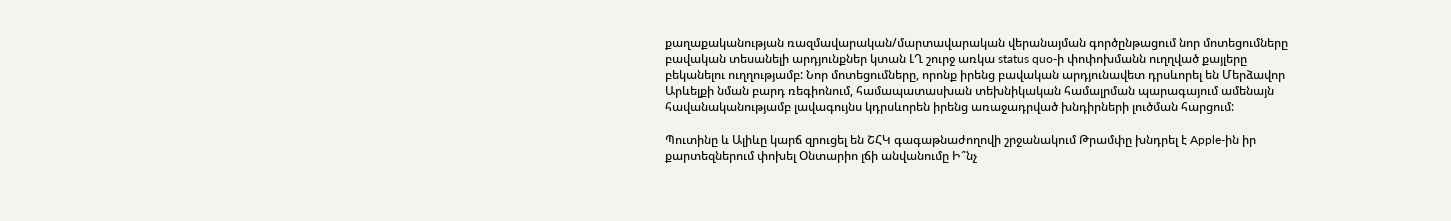քաղաքականության ռազմավարական/մարտավարական վերանայման գործընթացում նոր մոտեցումները բավական տեսանելի արդյունքներ կտան ԼՂ շուրջ առկա status quo-ի փոփոխմանն ուղղված քայլերը բեկանելու ուղղությամբ: Նոր մոտեցումները, որոնք իրենց բավական արդյունավետ դրսևորել են Մերձավոր Արևելքի նման բարդ ռեգիոնում, համապատասխան տեխնիկական համալրման պարագայում ամենայն հավանականությամբ լավագույնս կդրսևորեն իրենց առաջադրված խնդիրների լուծման հարցում:

Պուտինը և Ալիևը կարճ զրուցել են ՇՀԿ գագաթնաժողովի շրջանակում Թրամփը խնդրել է Apple-ին իր քարտեզներում փոխել Օնտարիո լճի անվանումը Ի՞նչ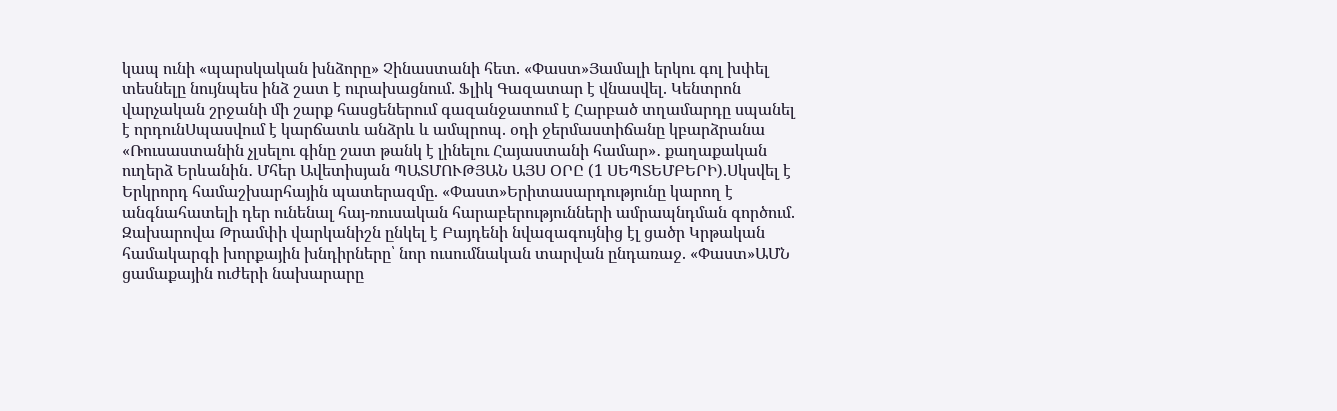կապ ունի «պարսկական խնձորը» Չինաստանի հետ. «Փաստ»Յամալի երկու գոլ խփել տեսնելը նույնպես ինձ շատ է ուրախացնում. Ֆլիկ Գազատար է վնասվել. Կենտրոն վարչական շրջանի մի շարք հասցեներում գազանջատում է Հարբած տղամարդը սպանել է որդունՍպասվում է կարճատև անձրև և ամպրոպ. օդի ջերմաստիճանը կբարձրանա «Ռուսաստանին չլսելու գինը շատ թանկ է լինելու Հայաստանի համար»․ քաղաքական ուղերձ Երևանին․ Մհեր Ավետիսյան ՊԱՏՄՈՒԹՅԱՆ ԱՅՍ ՕՐԸ (1 ՍԵՊՏԵՄԲԵՐԻ).Սկսվել է Երկրորդ համաշխարհային պատերազմը. «Փաստ»Երիտասարդությունը կարող է անգնահատելի դեր ունենալ հայ-ռուսական հարաբերությունների ամրապնդման գործում. Զախարովա Թրամփի վարկանիշն ընկել է Բայդենի նվազագույնից էլ ցածր Կրթական համակարգի խորքային խնդիրները՝ նոր ուսումնական տարվան ընդառաջ. «Փաստ»ԱՄՆ ցամաքային ուժերի նախարարը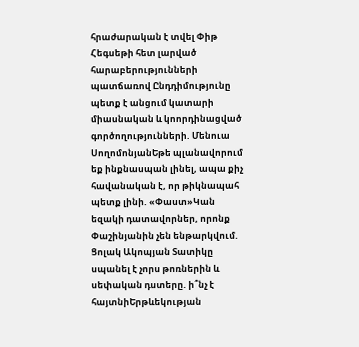հրաժարական է տվել Փիթ Հեգսեթի հետ լարված հարաբերությունների պատճառով Ընդդիմությունը պետք է անցում կատարի միասնական և կոորդինացված գործողությունների. Մենուա ՍողոմոնյանԵթե պլանավորում եք ինքնասպան լինել, ապա քիչ հավանական է, որ թիկնապահ պետք լինի. «Փաստ»Կան եզակի դատավորներ, որոնք Փաշինյանին չեն ենթարկվում. Ցոլակ Ակոպյան Տատիկը սպանել է չորս թոռներին և սեփական դստերը. ի՞նչ է հայտնիԵրթևեկության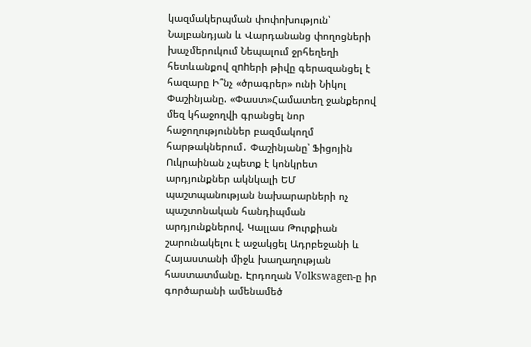կազմակերպման փոփոխություն՝ Նալբանդյան և Վարդանանց փողոցների խաչմերուկում Նեպալում ջրհեղեղի հետևանքով զnhերի թիվը գերազանցել է հազարը Ի՞նչ «ծրագրեր» ունի Նիկոլ Փաշինյանը. «Փաստ»Համատեղ ջանքերով մեզ կհաջողվի գրանցել նոր հաջողություններ բազմակողմ հարթակներում․ Փաշինյանը՝ Ֆիցոյին Ուկրաինան չպետք է կոնկրետ արդյունքներ ակնկալի ԵՄ պաշտպանության նախարարների ոչ պաշտոնական հանդիպման արդյունքներով. Կալլաս Թուրքիան շարունակելու է աջակցել Ադրբեջանի և Հայաստանի միջև խաղաղության հաստատմանը. Էրդողան Volkswagen-ը իր գործարանի ամենամեծ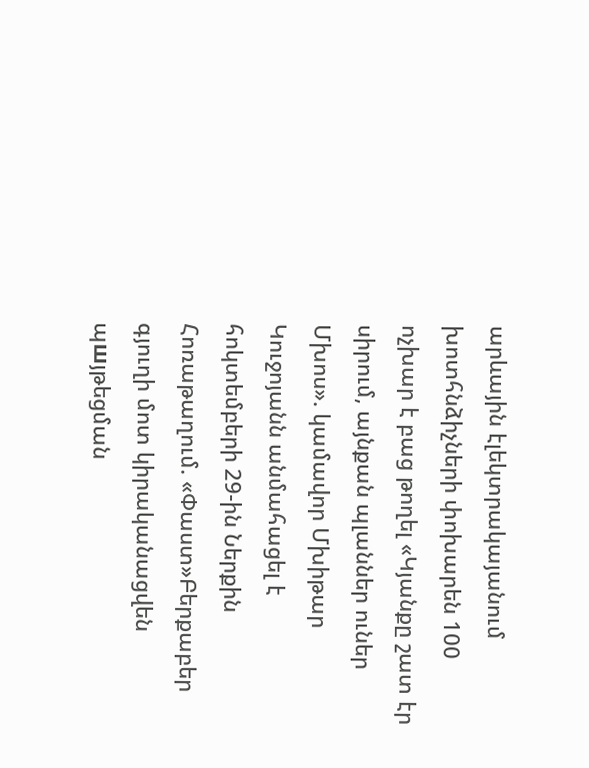արևային էլեկտրակայանում խոտհնձիչների փոխարեն 100 ոչխար է բաց թողել «Կյանքը շատ էր սիրում, այնքան պլաններ ուներ Մխոս». կամավոր Մխիթար Կուջոյանն անմահացել է հոկտեմբերի 29-ին Ներքին Հոռաթաղում. «Փաստ»Բերքաբեր գյուղի մոտ կիրականացվեն պшյթեցման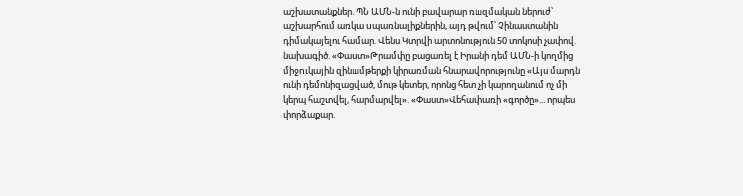աշխատանքներ. ՊՆ ԱՄՆ-ն ունի բավարար ռшզմական ներուժ՝ աշխարհում առկա uպառնալիքներին, այդ թվում՝ Չինաստանին դիմակայելու համար. Վենս Կտրվի արտոնություն 50 տոկոսի չափով. նախագիծ. «Փաստ»Թրամփը բացառել է Իրանի դեմ ԱՄՆ-ի կողմից միջnւկային զինшմթերքի կիրառման հնարավորությունը «Այս մարդն ունի դեմոնիզացված, մութ կետեր, որոնց հետ չի կարողանում ոչ մի կերպ հաշտվել, հարմարվել». «Փաստ»Վեհափառի «գործը»... որպես փորձաքար.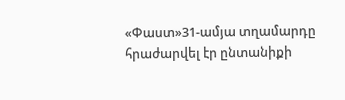«Փաստ»31-ամյա տղամարդը հրաժարվել էր ընտանիքի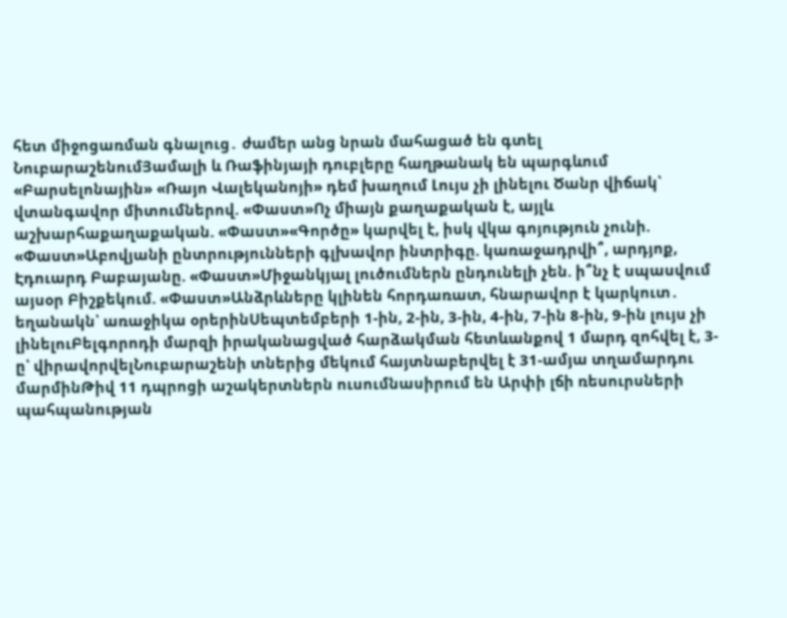հետ միջոցառման գնալուց․ ժամեր անց նրան մահացած են գտել ՆուբարաշենումՅամալի և Ռաֆինյայի դուբլերը հաղթանակ են պարգևում «Բարսելոնային» «Ռայո Վալեկանոյի» դեմ խաղում Լույս չի լինելու Ծանր վիճակ՝ վտանգավոր միտումներով. «Փաստ»Ոչ միայն քաղաքական է, այլև աշխարհաքաղաքական. «Փաստ»«Գործը» կարվել է, իսկ վկա գոյություն չունի. «Փաստ»Աբովյանի ընտրությունների գլխավոր ինտրիգը. կառաջադրվի՞, արդյոք, Էդուարդ Բաբայանը. «Փաստ»Միջանկյալ լուծումներն ընդունելի չեն. ի՞նչ է սպասվում այսօր Բիշքեկում. «Փաստ»Անձրևները կլինեն հորդառատ, հնարավոր է կարկուտ․ եղանակն՝ առաջիկա օրերինՍեպտեմբերի 1-ին, 2-ին, 3-ին, 4-ին, 7-ին 8-ին, 9-ին լույս չի լինելուԲելգորոդի մարզի իրականացված հարձակման հետևանքով 1 մարդ զոհվել է, 3-ը՝ վիրավորվելՆուբարաշենի տներից մեկում հայտնաբերվել է 31-ամյա տղամարդու մարմինԹիվ 11 դպրոցի աշակերտներն ուսումնասիրում են Արփի լճի ռեսուրսների պահպանության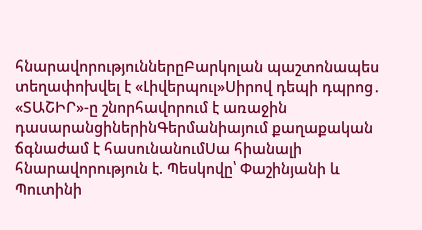հնարավորություններըԲարկոլան պաշտոնապես տեղափոխվել է «Լիվերպուլ»Սիրով դեպի դպրոց․ «ՏԱՇԻՐ»-ը շնորհավորում է առաջին դասարանցիներինԳերմանիայում քաղաքական ճգնաժամ է հասունանումՍա հիանալի հնարավորություն է. Պեսկովը՝ Փաշինյանի և Պուտինի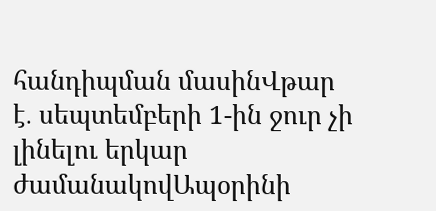հանդիպման մասինՎթար է․ սեպտեմբերի 1-ին ջուր չի լինելու երկար ժամանակովԱպօրինի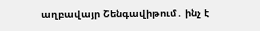աղբավայր Շենգավիթում․ ինչ է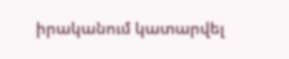իրականում կատարվել